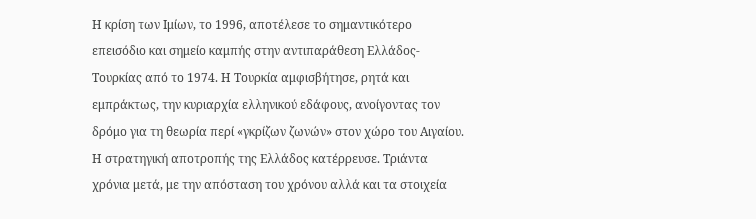Η κρίση των Ιμίων, το 1996, αποτέλεσε το σημαντικότερο επεισόδιο και σημείο καμπής στην αντιπαράθεση Ελλάδος-Τουρκίας από το 1974. Η Τουρκία αμφισβήτησε, ρητά και εμπράκτως, την κυριαρχία ελληνικού εδάφους, ανοίγοντας τον δρόμο για τη θεωρία περί «γκρίζων ζωνών» στον χώρο του Αιγαίου. Η στρατηγική αποτροπής της Ελλάδος κατέρρευσε. Τριάντα χρόνια μετά, με την απόσταση του χρόνου αλλά και τα στοιχεία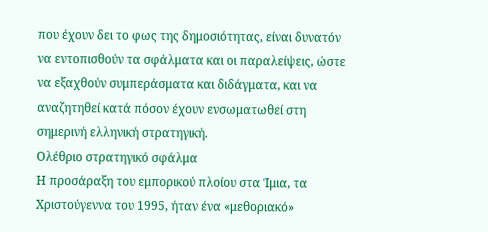που έχουν δει το φως της δημοσιότητας, είναι δυνατόν να εντοπισθούν τα σφάλματα και οι παραλείψεις, ώστε να εξαχθούν συμπεράσματα και διδάγματα, και να αναζητηθεί κατά πόσον έχουν ενσωματωθεί στη σημερινή ελληνική στρατηγική.
Ολέθριο στρατηγικό σφάλμα
Η προσάραξη του εμπορικού πλοίου στα Ίμια, τα Χριστούγεννα του 1995, ήταν ένα «μεθοριακό»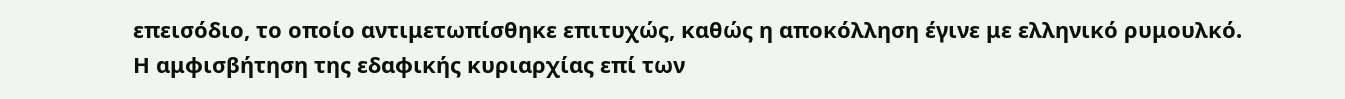επεισόδιο, το οποίο αντιμετωπίσθηκε επιτυχώς, καθώς η αποκόλληση έγινε με ελληνικό ρυμουλκό. Η αμφισβήτηση της εδαφικής κυριαρχίας επί των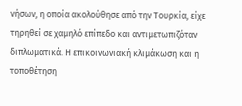νήσων, η οποία ακολούθησε από την Τουρκία, είχε τηρηθεί σε χαμηλό επίπεδο και αντιμετωπιζόταν διπλωματικά. Η επικοινωνιακή κλιμάκωση και η τοποθέτηση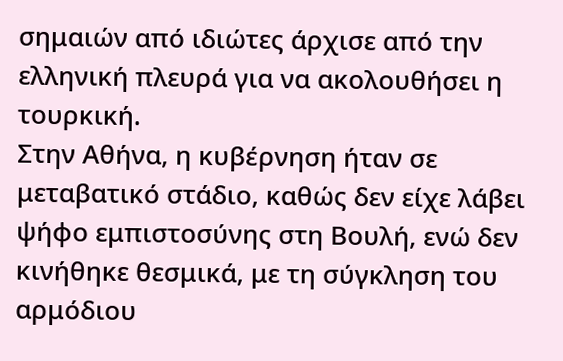σημαιών από ιδιώτες άρχισε από την ελληνική πλευρά για να ακολουθήσει η τουρκική.
Στην Αθήνα, η κυβέρνηση ήταν σε μεταβατικό στάδιο, καθώς δεν είχε λάβει ψήφο εμπιστοσύνης στη Βουλή, ενώ δεν κινήθηκε θεσμικά, με τη σύγκληση του αρμόδιου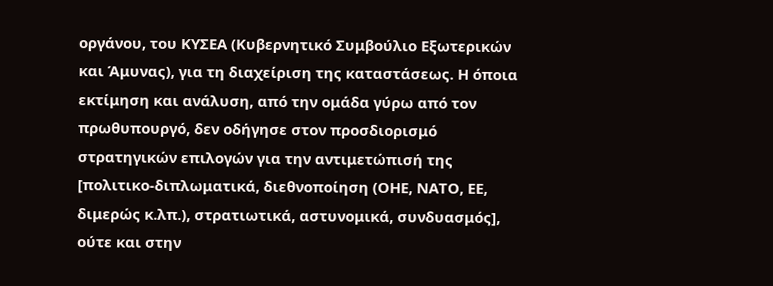οργάνου, του ΚΥΣΕΑ (Κυβερνητικό Συμβούλιο Εξωτερικών και Άμυνας), για τη διαχείριση της καταστάσεως. Η όποια εκτίμηση και ανάλυση, από την ομάδα γύρω από τον πρωθυπουργό, δεν οδήγησε στον προσδιορισμό στρατηγικών επιλογών για την αντιμετώπισή της [πολιτικο-διπλωματικά, διεθνοποίηση (ΟΗΕ, ΝΑΤΟ, ΕΕ, διμερώς κ.λπ.), στρατιωτικά, αστυνομικά, συνδυασμός], ούτε και στην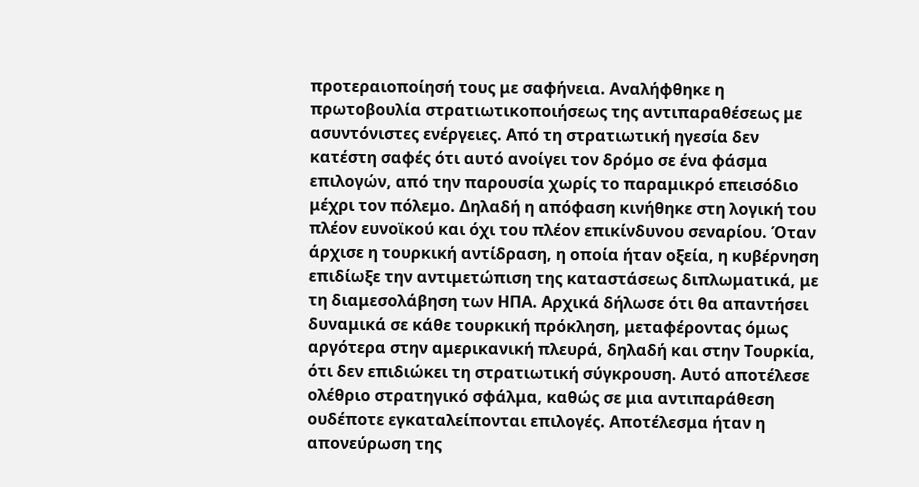προτεραιοποίησή τους με σαφήνεια. Αναλήφθηκε η πρωτοβουλία στρατιωτικοποιήσεως της αντιπαραθέσεως με ασυντόνιστες ενέργειες. Από τη στρατιωτική ηγεσία δεν κατέστη σαφές ότι αυτό ανοίγει τον δρόμο σε ένα φάσμα επιλογών, από την παρουσία χωρίς το παραμικρό επεισόδιο μέχρι τον πόλεμο. Δηλαδή η απόφαση κινήθηκε στη λογική του πλέον ευνοϊκού και όχι του πλέον επικίνδυνου σεναρίου. Όταν άρχισε η τουρκική αντίδραση, η οποία ήταν οξεία, η κυβέρνηση επιδίωξε την αντιμετώπιση της καταστάσεως διπλωματικά, με τη διαμεσολάβηση των ΗΠΑ. Αρχικά δήλωσε ότι θα απαντήσει δυναμικά σε κάθε τουρκική πρόκληση, μεταφέροντας όμως αργότερα στην αμερικανική πλευρά, δηλαδή και στην Τουρκία, ότι δεν επιδιώκει τη στρατιωτική σύγκρουση. Αυτό αποτέλεσε ολέθριο στρατηγικό σφάλμα, καθώς σε μια αντιπαράθεση ουδέποτε εγκαταλείπονται επιλογές. Αποτέλεσμα ήταν η απονεύρωση της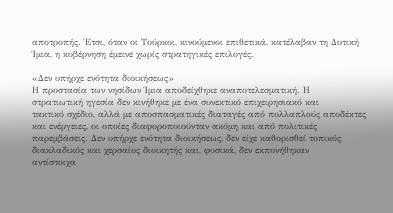αποτροπής. Έτσι, όταν οι Τούρκοι, κινούμενοι επιθετικά, κατέλαβαν τη Δυτική Ίμια, η κυβέρνηση έμεινε χωρίς στρατηγικές επιλογές.

«Δεν υπήρχε ενότητα διοικήσεως»
Η προστασία των νησίδων Ίμια αποδείχθηκε αναποτελεσματική. Η
στρατιωτική ηγεσία δεν κινήθηκε με ένα συνεκτικό επιχειρησιακό και
τακτικό σχέδιο, αλλά με αποσπασματικές διαταγές από πολλαπλούς αποδέκτες
και ενέργειες, οι οποίες διαφοροποιούνταν ακόμη και από πολιτικές
παρεμβάσεις. Δεν υπήρχε ενότητα διοικήσεως, δεν είχε καθορισθεί τοπικός
διακλαδικός και χερσαίος διοικητής και, φυσικά, δεν εκπονήθηκαν
αντίστοιχα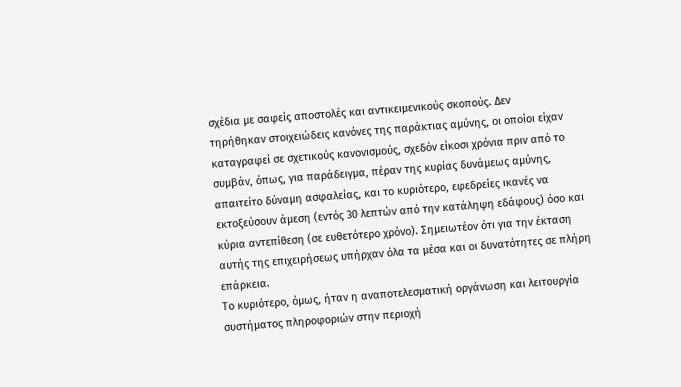σχέδια με σαφείς αποστολές και αντικειμενικούς σκοπούς. Δεν
τηρήθηκαν στοιχειώδεις κανόνες της παράκτιας αμύνης, οι οποίοι είχαν
καταγραφεί σε σχετικούς κανονισμούς, σχεδόν είκοσι χρόνια πριν από το
συμβάν, όπως, για παράδειγμα, πέραν της κυρίας δυνάμεως αμύνης,
απαιτείτο δύναμη ασφαλείας, και το κυριότερο, εφεδρείες ικανές να
εκτοξεύσουν άμεση (εντός 30 λεπτών από την κατάληψη εδάφους) όσο και
κύρια αντεπίθεση (σε ευθετότερο χρόνο). Σημειωτέον ότι για την έκταση
αυτής της επιχειρήσεως υπήρχαν όλα τα μέσα και οι δυνατότητες σε πλήρη
επάρκεια.
Το κυριότερο, όμως, ήταν η αναποτελεσματική οργάνωση και λειτουργία
συστήματος πληροφοριών στην περιοχή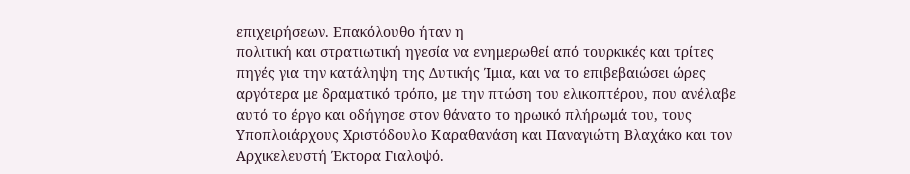επιχειρήσεων. Επακόλουθο ήταν η
πολιτική και στρατιωτική ηγεσία να ενημερωθεί από τουρκικές και τρίτες
πηγές για την κατάληψη της Δυτικής Ίμια, και να το επιβεβαιώσει ώρες
αργότερα με δραματικό τρόπο, με την πτώση του ελικοπτέρου, που ανέλαβε
αυτό το έργο και οδήγησε στον θάνατο το ηρωικό πλήρωμά του, τους
Υποπλοιάρχους Χριστόδουλο Καραθανάση και Παναγιώτη Βλαχάκο και τον
Αρχικελευστή Έκτορα Γιαλοψό.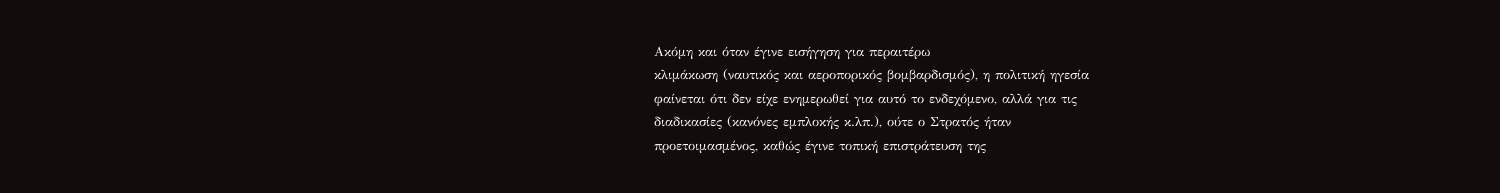Ακόμη και όταν έγινε εισήγηση για περαιτέρω
κλιμάκωση (ναυτικός και αεροπορικός βομβαρδισμός), η πολιτική ηγεσία
φαίνεται ότι δεν είχε ενημερωθεί για αυτό το ενδεχόμενο, αλλά για τις
διαδικασίες (κανόνες εμπλοκής κ.λπ.), ούτε ο Στρατός ήταν
προετοιμασμένος, καθώς έγινε τοπική επιστράτευση της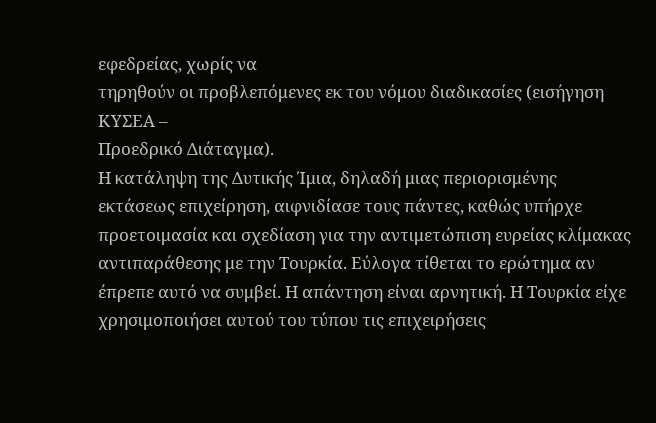εφεδρείας, χωρίς να
τηρηθούν οι προβλεπόμενες εκ του νόμου διαδικασίες (εισήγηση ΚΥΣΕΑ –
Προεδρικό Διάταγμα).
Η κατάληψη της Δυτικής Ίμια, δηλαδή μιας περιορισμένης εκτάσεως επιχείρηση, αιφνιδίασε τους πάντες, καθώς υπήρχε προετοιμασία και σχεδίαση για την αντιμετώπιση ευρείας κλίμακας αντιπαράθεσης με την Τουρκία. Εύλογα τίθεται το ερώτημα αν έπρεπε αυτό να συμβεί. Η απάντηση είναι αρνητική. Η Τουρκία είχε χρησιμοποιήσει αυτού του τύπου τις επιχειρήσεις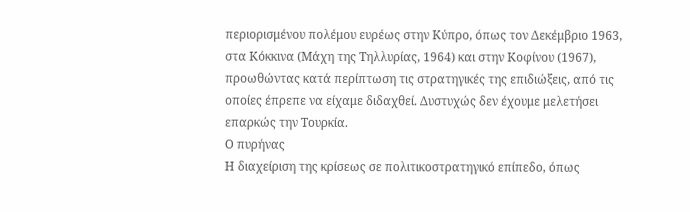περιορισμένου πολέμου ευρέως στην Κύπρο, όπως τον Δεκέμβριο 1963, στα Κόκκινα (Μάχη της Τηλλυρίας, 1964) και στην Κοφίνου (1967), προωθώντας κατά περίπτωση τις στρατηγικές της επιδιώξεις, από τις οποίες έπρεπε να είχαμε διδαχθεί. Δυστυχώς δεν έχουμε μελετήσει επαρκώς την Τουρκία.
Ο πυρήνας
Η διαχείριση της κρίσεως σε πολιτικοστρατηγικό επίπεδο, όπως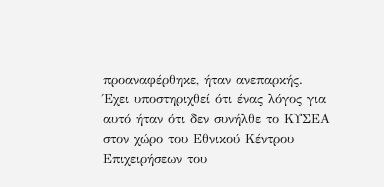προαναφέρθηκε, ήταν ανεπαρκής. Έχει υποστηριχθεί ότι ένας λόγος για αυτό ήταν ότι δεν συνήλθε το ΚΥΣΕΑ στον χώρο του Εθνικού Κέντρου Επιχειρήσεων του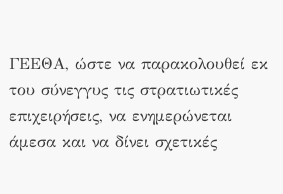ΓΕΕΘΑ, ώστε να παρακολουθεί εκ του σύνεγγυς τις στρατιωτικές επιχειρήσεις, να ενημερώνεται άμεσα και να δίνει σχετικές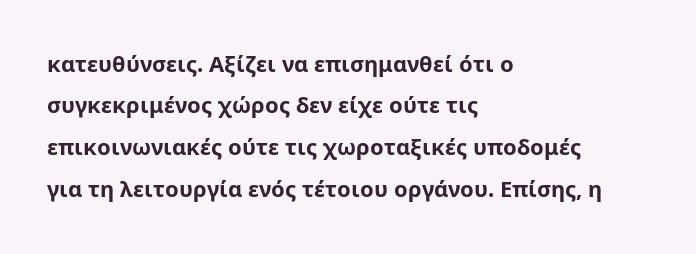κατευθύνσεις. Αξίζει να επισημανθεί ότι ο συγκεκριμένος χώρος δεν είχε ούτε τις επικοινωνιακές ούτε τις χωροταξικές υποδομές για τη λειτουργία ενός τέτοιου οργάνου. Επίσης, η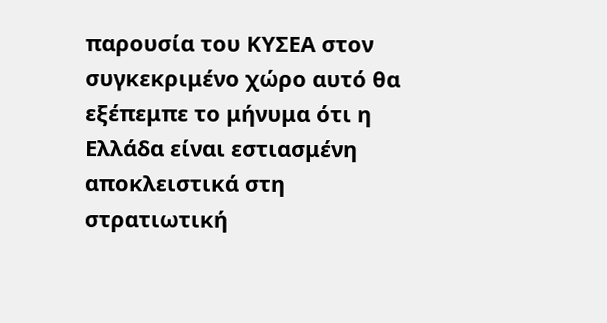παρουσία του ΚΥΣΕΑ στον συγκεκριμένο χώρο αυτό θα εξέπεμπε το μήνυμα ότι η Ελλάδα είναι εστιασμένη αποκλειστικά στη στρατιωτική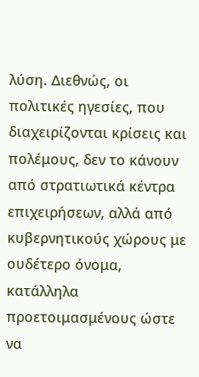λύση. Διεθνώς, οι πολιτικές ηγεσίες, που διαχειρίζονται κρίσεις και πολέμους, δεν το κάνουν από στρατιωτικά κέντρα επιχειρήσεων, αλλά από κυβερνητικούς χώρους με ουδέτερο όνομα, κατάλληλα προετοιμασμένους ώστε να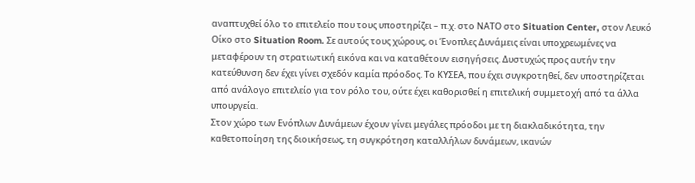αναπτυχθεί όλο το επιτελείο που τους υποστηρίζει – π.χ. στο ΝΑΤΟ στο Situation Center, στον Λευκό Οίκο στο Situation Room. Σε αυτούς τους χώρους, οι Ένοπλες Δυνάμεις είναι υποχρεωμένες να μεταφέρουν τη στρατιωτική εικόνα και να καταθέτουν εισηγήσεις. Δυστυχώς προς αυτήν την κατεύθυνση δεν έχει γίνει σχεδόν καμία πρόοδος. Το ΚΥΣΕΑ, που έχει συγκροτηθεί, δεν υποστηρίζεται από ανάλογο επιτελείο για τον ρόλο του, ούτε έχει καθορισθεί η επιτελική συμμετοχή από τα άλλα υπουργεία.
Στον χώρο των Ενόπλων Δυνάμεων έχουν γίνει μεγάλες πρόοδοι με τη διακλαδικότητα, την καθετοποίηση της διοικήσεως, τη συγκρότηση καταλλήλων δυνάμεων, ικανών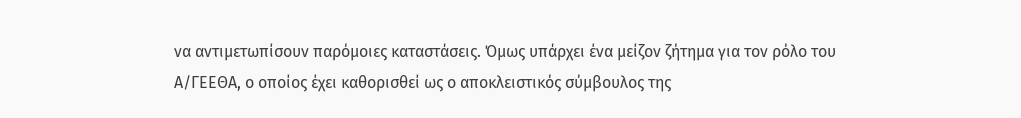να αντιμετωπίσουν παρόμοιες καταστάσεις. Όμως υπάρχει ένα μείζον ζήτημα για τον ρόλο του Α/ΓΕΕΘΑ, ο οποίος έχει καθορισθεί ως ο αποκλειστικός σύμβουλος της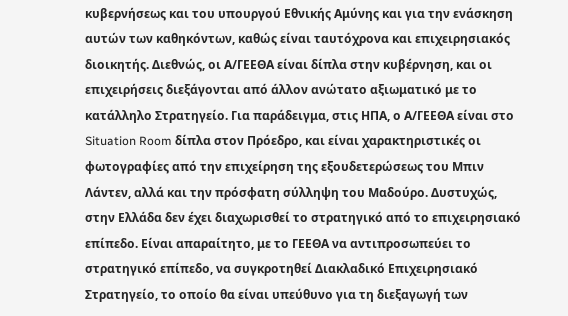κυβερνήσεως και του υπουργού Εθνικής Αμύνης και για την ενάσκηση αυτών των καθηκόντων, καθώς είναι ταυτόχρονα και επιχειρησιακός διοικητής. Διεθνώς, οι Α/ΓΕΕΘΑ είναι δίπλα στην κυβέρνηση, και οι επιχειρήσεις διεξάγονται από άλλον ανώτατο αξιωματικό με το κατάλληλο Στρατηγείο. Για παράδειγμα, στις ΗΠΑ, ο Α/ΓΕΕΘΑ είναι στο Situation Room δίπλα στον Πρόεδρο, και είναι χαρακτηριστικές οι φωτογραφίες από την επιχείρηση της εξουδετερώσεως του Μπιν Λάντεν, αλλά και την πρόσφατη σύλληψη του Μαδούρο. Δυστυχώς, στην Ελλάδα δεν έχει διαχωρισθεί το στρατηγικό από το επιχειρησιακό επίπεδο. Είναι απαραίτητο, με το ΓΕΕΘΑ να αντιπροσωπεύει το στρατηγικό επίπεδο, να συγκροτηθεί Διακλαδικό Επιχειρησιακό Στρατηγείο, το οποίο θα είναι υπεύθυνο για τη διεξαγωγή των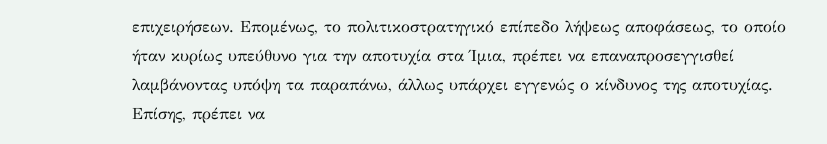επιχειρήσεων. Επομένως, το πολιτικοστρατηγικό επίπεδο λήψεως αποφάσεως, το οποίο ήταν κυρίως υπεύθυνο για την αποτυχία στα Ίμια, πρέπει να επαναπροσεγγισθεί λαμβάνοντας υπόψη τα παραπάνω, άλλως υπάρχει εγγενώς ο κίνδυνος της αποτυχίας. Επίσης, πρέπει να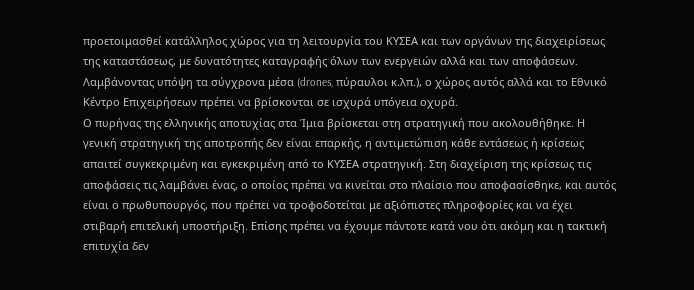προετοιμασθεί κατάλληλος χώρος για τη λειτουργία του ΚΥΣΕΑ και των οργάνων της διαχειρίσεως της καταστάσεως, με δυνατότητες καταγραφής όλων των ενεργειών αλλά και των αποφάσεων. Λαμβάνοντας υπόψη τα σύγχρονα μέσα (drones, πύραυλοι κ.λπ.), ο χώρος αυτός αλλά και το Εθνικό Κέντρο Επιχειρήσεων πρέπει να βρίσκονται σε ισχυρά υπόγεια οχυρά.
Ο πυρήνας της ελληνικής αποτυχίας στα Ίμια βρίσκεται στη στρατηγική που ακολουθήθηκε. Η γενική στρατηγική της αποτροπής δεν είναι επαρκής, η αντιμετώπιση κάθε εντάσεως ή κρίσεως απαιτεί συγκεκριμένη και εγκεκριμένη από το ΚΥΣΕΑ στρατηγική. Στη διαχείριση της κρίσεως τις αποφάσεις τις λαμβάνει ένας, ο οποίος πρέπει να κινείται στο πλαίσιο που αποφασίσθηκε, και αυτός είναι ο πρωθυπουργός, που πρέπει να τροφοδοτείται με αξιόπιστες πληροφορίες και να έχει στιβαρή επιτελική υποστήριξη. Επίσης πρέπει να έχουμε πάντοτε κατά νου ότι ακόμη και η τακτική επιτυχία δεν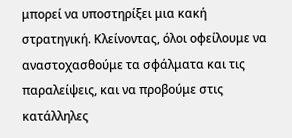μπορεί να υποστηρίξει μια κακή στρατηγική. Κλείνοντας, όλοι οφείλουμε να αναστοχασθούμε τα σφάλματα και τις παραλείψεις, και να προβούμε στις κατάλληλες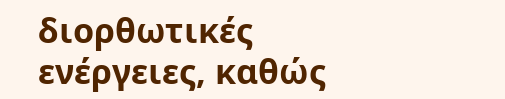διορθωτικές ενέργειες, καθώς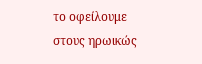το οφείλουμε στους ηρωικώς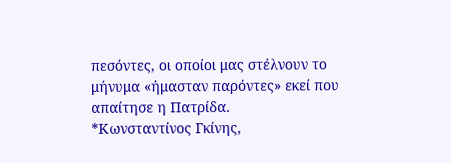πεσόντες, οι οποίοι μας στέλνουν το μήνυμα «ήμασταν παρόντες» εκεί που απαίτησε η Πατρίδα.
*Κωνσταντίνος Γκίνης,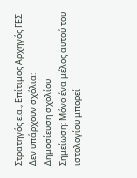Στρατηγός ε.α., Επίτιμος Αρχηγός ΓΕΣ
Δεν υπάρχουν σχόλια:
Δημοσίευση σχολίου
Σημείωση: Μόνο ένα μέλος αυτού του ιστολογίου μπορεί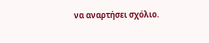να αναρτήσει σχόλιο.